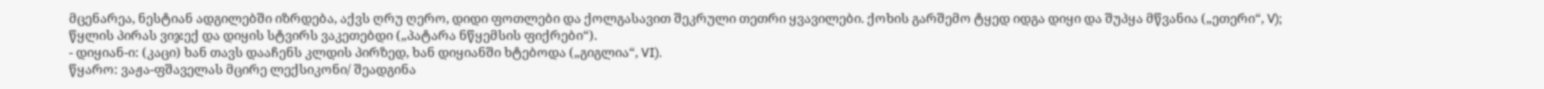მცენარეა, ნესტიან ადგილებში იზრდება, აქვს ღრუ ღერო, დიდი ფოთლები და ქოლგასავით შეკრული თეთრი ყვავილები. ქოხის გარშემო ტყედ იდგა დიყი და შუპყა მწვანია („ეთერი“, V); წყლის პირას ვიჯექ და დიყის სტვირს ვაკეთებდი („პატარა ნწყემსის ფიქრები“).
- დიყიან-ი: (კაცი) ხან თავს დააჩენს კლდის პირზედ, ხან დიყიანში ხტებოდა („გიგლია“, VI).
წყარო: ვაჟა-ფშაველას მცირე ლექსიკონი/ შეადგინა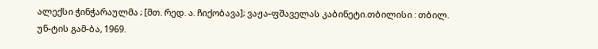ალექსი ჭინჭარაულმა ; [მთ. რედ. ა. ჩიქობავა]; ვაჟა-ფშაველას კაბინეტი.თბილისი : თბილ. უნ-ტის გამ-ბა, 1969.